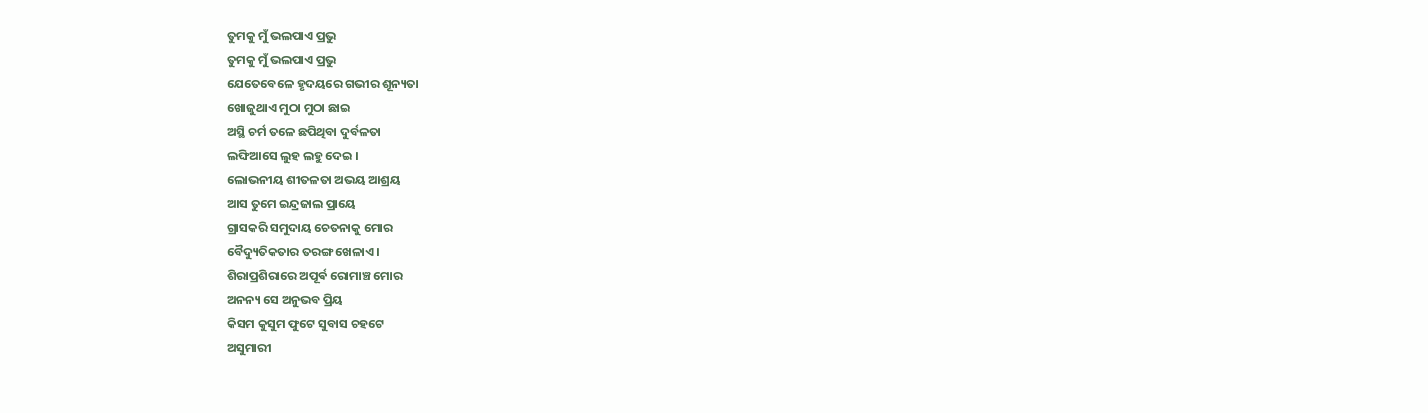ତୁମକୁ ମୁଁ ଭଲପାଏ ପ୍ରଭୁ
ତୁମକୁ ମୁଁ ଭଲପାଏ ପ୍ରଭୁ
ଯେତେବେଳେ ହୃଦୟରେ ଗଭୀର ଶୂନ୍ୟତା
ଖୋଜୁଥାଏ ମୁଠା ମୁଠା ଛାଇ
ଅସ୍ଥି ଚର୍ମ ତଳେ ଛପିଥିବା ଦୁର୍ବଳତା
ଲଙ୍ଘିଆସେ ଲୁହ ଲହୁ ଦେଇ ।
ଲୋଭନୀୟ ଶୀତଳତା ଅଭୟ ଆଶ୍ରୟ
ଆସ ତୁମେ ଇନ୍ଦ୍ରଜାଲ ପ୍ରାୟେ
ଗ୍ରାସକରି ସମୁଦାୟ ଚେତନାକୁ ମୋର
ବୈଦ୍ୟୁତିକତାର ତରଙ୍ଗ ଖେଳାଏ ।
ଶିରାପ୍ରଶିରାରେ ଅପୂର୍ଵ ରୋମାଞ୍ଚ ମୋର
ଅନନ୍ୟ ସେ ଅନୁଭବ ପ୍ରିୟ
କିସମ କୁସୁମ ଫୁଟେ ସୁବାସ ଚହଟେ
ଅସୁମାରୀ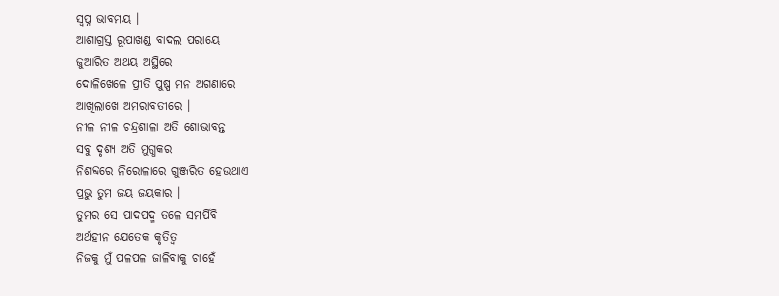ସ୍ବପ୍ନ ଭାବମୟ ।
ଆଶାଗ୍ରସ୍ତ ରୂପାଖଣ୍ଡ ବାଦଲ ପରାୟେ
ଜୁଆରିତ ଅଥୟ ଅସ୍ଥିରେ
ଦୋଳିଖେଳେ ପ୍ରୀତି ପୁଷ୍ପ ମନ ଅଗଣାରେ
ଆଖିଲାଖେ ଅମରାବତୀରେ ।
ନୀଳ ନୀଳ ଚନ୍ଦ୍ରଶାଳା ଅତି ଶୋଭାବନ୍ତ
ସବୁ ଦୃଶ୍ୟ ଅତି ମୁଗ୍ଧକର
ନିଶବ୍ଦରେ ନିରୋଳାରେ ଗୁଞ୍ଜରିତ ହେଉଥାଏ
ପ୍ରଭୁ ତୁମ ଜୟ ଜୟକାର ।
ତୁମର ସେ ପାଦପଦ୍ମ ତଳେ ସମର୍ପିବି
ଅର୍ଥହୀନ ଯେତେକ କୃତିତ୍ୱ
ନିଜକୁ ମୁଁ ପଳପଳ ଜାଳିବାକୁ ଚାହେଁ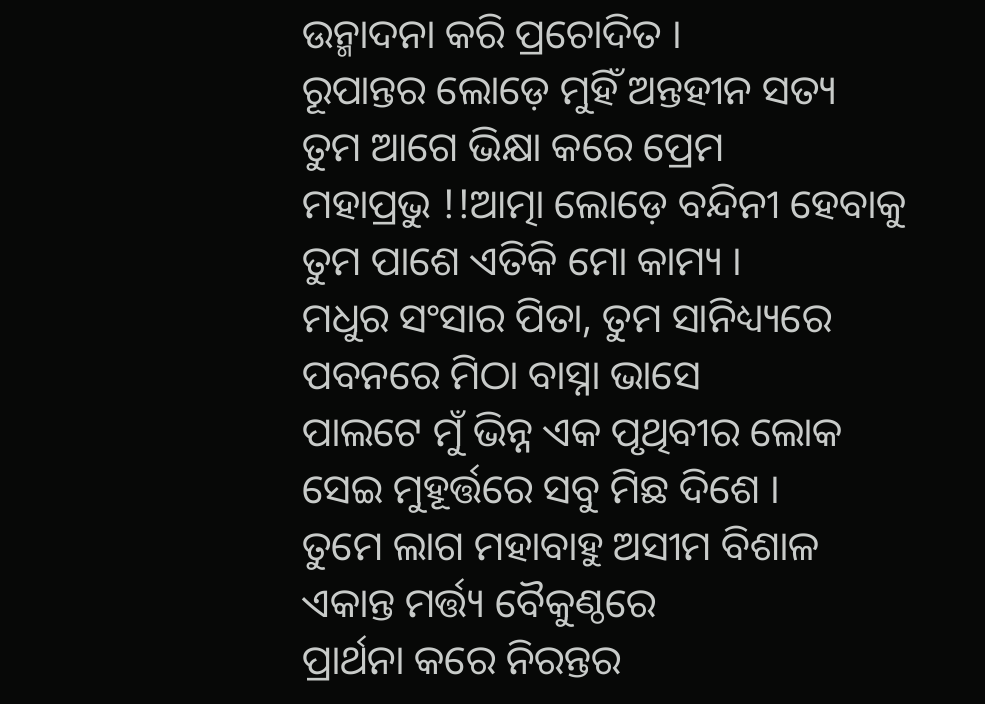ଉନ୍ମାଦନା କରି ପ୍ରଚୋଦିତ ।
ରୂପାନ୍ତର ଲୋଡ଼େ ମୁହିଁ ଅନ୍ତହୀନ ସତ୍ୟ
ତୁମ ଆଗେ ଭିକ୍ଷା କରେ ପ୍ରେମ
ମହାପ୍ରଭୁ !!ଆତ୍ମା ଲୋଡ଼େ ବନ୍ଦିନୀ ହେବାକୁ
ତୁମ ପାଶେ ଏତିକି ମୋ କାମ୍ୟ ।
ମଧୁର ସଂସାର ପିତା, ତୁମ ସାନିଧ୍ୟ୍ୟରେ
ପବନରେ ମିଠା ବାସ୍ନା ଭାସେ
ପାଲଟେ ମୁଁ ଭିନ୍ନ ଏକ ପୃଥିବୀର ଲୋକ
ସେଇ ମୁହୂର୍ତ୍ତରେ ସବୁ ମିଛ ଦିଶେ ।
ତୁମେ ଲାଗ ମହାବାହୁ ଅସୀମ ବିଶାଳ
ଏକାନ୍ତ ମର୍ତ୍ତ୍ୟ ବୈକୁଣ୍ଠରେ
ପ୍ରାର୍ଥନା କରେ ନିରନ୍ତର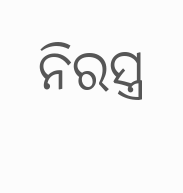ନିରସ୍ତ୍ର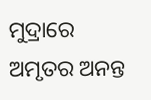ମୁଦ୍ରାରେ
ଅମୃତର ଅନନ୍ତ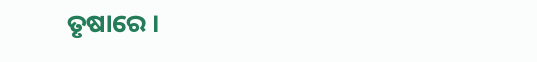ତୃଷାରେ ।